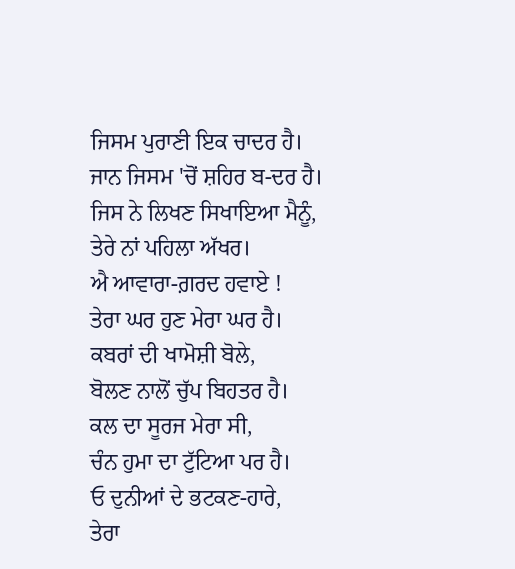ਜਿਸਮ ਪੁਰਾਣੀ ਇਕ ਚਾਦਰ ਹੈ।
ਜਾਨ ਜਿਸਮ 'ਚੋਂ ਸ਼ਹਿਰ ਬ-ਦਰ ਹੈ।
ਜਿਸ ਨੇ ਲਿਖਣ ਸਿਖਾਇਆ ਮੈਨੂੰ,
ਤੇਰੇ ਨਾਂ ਪਹਿਲਾ ਅੱਖਰ।
ਐ ਆਵਾਰਾ-ਗ਼ਰਦ ਹਵਾਏ !
ਤੇਰਾ ਘਰ ਹੁਣ ਮੇਰਾ ਘਰ ਹੈ।
ਕਬਰਾਂ ਦੀ ਖਾਮੋਸ਼ੀ ਬੋਲੇ,
ਬੋਲਣ ਨਾਲੋਂ ਚੁੱਪ ਬਿਹਤਰ ਹੈ।
ਕਲ ਦਾ ਸੂਰਜ ਮੇਰਾ ਸੀ,
ਚੰਨ ਹੁਮਾ ਦਾ ਟੁੱਟਿਆ ਪਰ ਹੈ।
ਓ ਦੁਨੀਆਂ ਦੇ ਭਟਕਣ-ਹਾਰੇ,
ਤੇਰਾ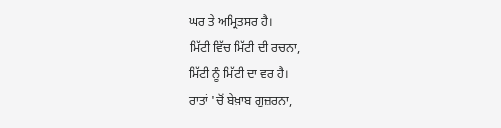ਘਰ ਤੇ ਅਮ੍ਰਿਤਸਰ ਹੈ।
ਮਿੱਟੀ ਵਿੱਚ ਮਿੱਟੀ ਦੀ ਰਚਨਾ,
ਮਿੱਟੀ ਨੂੰ ਮਿੱਟੀ ਦਾ ਵਰ ਹੈ।
ਰਾਤਾਂ 'ਚੋਂ ਬੇਖ਼ਾਬ ਗੁਜ਼ਰਨਾ,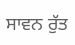ਸਾਵਨ ਰੁੱਤ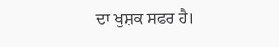ਦਾ ਖੁਸ਼ਕ ਸਫਰ ਹੈ।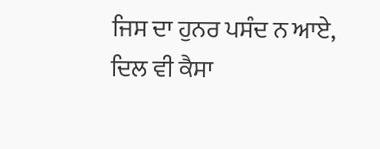ਜਿਸ ਦਾ ਹੁਨਰ ਪਸੰਦ ਨ ਆਏ,
ਦਿਲ ਵੀ ਕੈਸਾ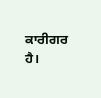ਕਾਰੀਗਰ ਹੈ।